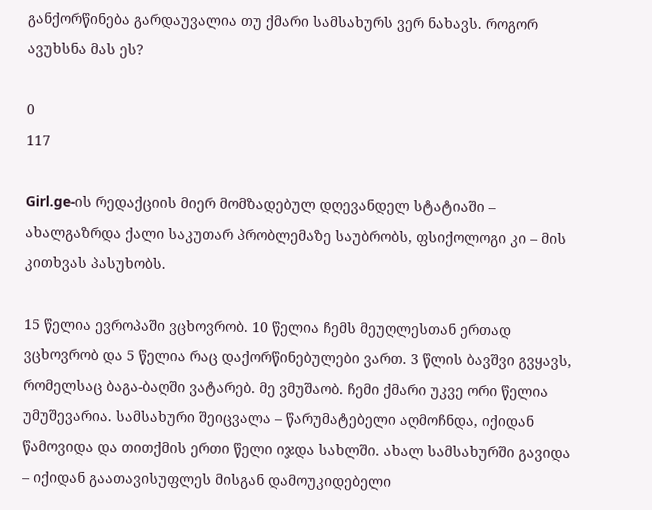განქორწინება გარდაუვალია თუ ქმარი სამსახურს ვერ ნახავს. როგორ ავუხსნა მას ეს?

0
117

Girl.ge-ის რედაქციის მიერ მომზადებულ დღევანდელ სტატიაში – ახალგაზრდა ქალი საკუთარ პრობლემაზე საუბრობს, ფსიქოლოგი კი – მის კითხვას პასუხობს.

15 წელია ევროპაში ვცხოვრობ. 10 წელია ჩემს მეუღლესთან ერთად ვცხოვრობ და 5 წელია რაც დაქორწინებულები ვართ. 3 წლის ბავშვი გვყავს, რომელსაც ბაგა-ბაღში ვატარებ. მე ვმუშაობ. ჩემი ქმარი უკვე ორი წელია უმუშევარია. სამსახური შეიცვალა – წარუმატებელი აღმოჩნდა, იქიდან წამოვიდა და თითქმის ერთი წელი იჯდა სახლში. ახალ სამსახურში გავიდა – იქიდან გაათავისუფლეს მისგან დამოუკიდებელი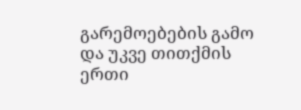გარემოებების გამო და უკვე თითქმის ერთი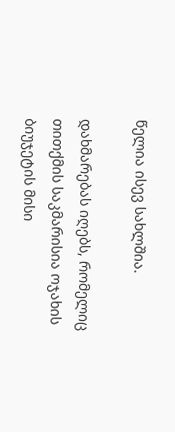წელია ისევ სახლშია.

დახმარებას იღებს, რომელიც თითქმის საკმარისია ოჯახის ბიუჯეტის მისი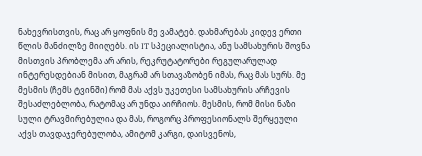ნახევრისთვის, რაც არ ყოფნის მე ვამატებ. დახმარებას კიდევ ერთი წლის მანძილზე მიიღებს. ის IT სპეციალისტია, ანუ სამსახურის შოვნა მისთვის პრობლემა არ არის, რეკრუტატორები რეგულარულად ინტერესდებიან მისით, მაგრამ არ სთავაზობენ იმას, რაც მას სურს. მე მესმის (ჩემს ტვინში) რომ მას აქვს უკეთესი სამსახურის არჩევის შესაძლებლობა, რატომაც არ უნდა აირჩიოს. მესმის, რომ მისი ნაზი სული ტრავმირებულია და მას, როგორც პროფესიონალს შერყეული აქვს თავდაჯერებულობა, ამიტომ კარგი, დაისვენოს,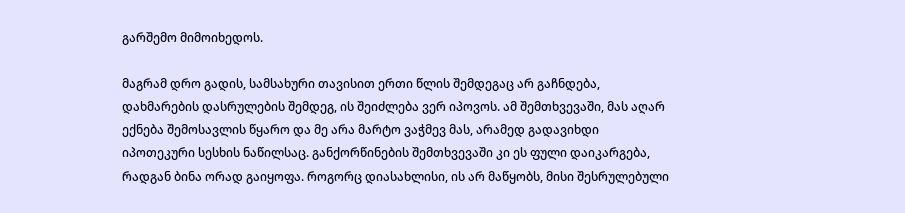გარშემო მიმოიხედოს.

მაგრამ დრო გადის, სამსახური თავისით ერთი წლის შემდეგაც არ გაჩნდება, დახმარების დასრულების შემდეგ, ის შეიძლება ვერ იპოვოს. ამ შემთხვევაში, მას აღარ ექნება შემოსავლის წყარო და მე არა მარტო ვაჭმევ მას, არამედ გადავიხდი იპოთეკური სესხის ნაწილსაც. განქორწინების შემთხვევაში კი ეს ფული დაიკარგება, რადგან ბინა ორად გაიყოფა. როგორც დიასახლისი, ის არ მაწყობს, მისი შესრულებული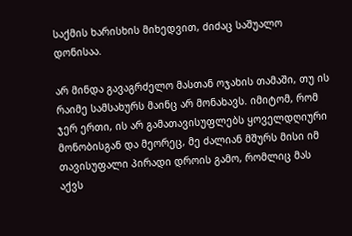საქმის ხარისხის მიხედვით, ძიძაც საშუალო დონისაა.

არ მინდა გავაგრძელო მასთან ოჯახის თამაში, თუ ის რაიმე სამსახურს მაინც არ მონახავს. იმიტომ, რომ ჯერ ერთი, ის არ გამათავისუფლებს ყოველდღიური მონობისგან და მეორეც, მე ძალიან მშურს მისი იმ თავისუფალი პირადი დროის გამო, რომლიც მას აქვს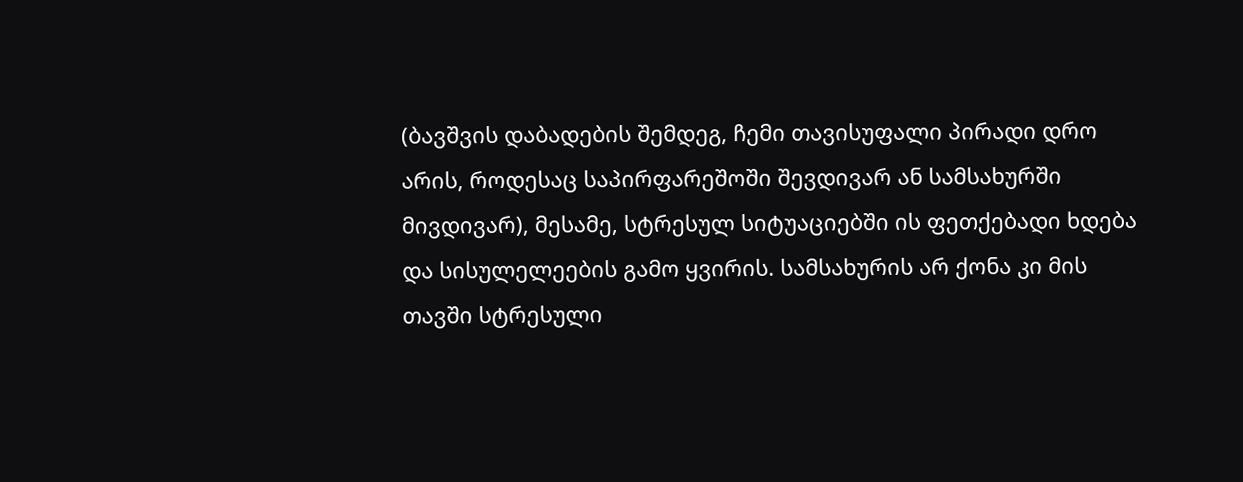(ბავშვის დაბადების შემდეგ, ჩემი თავისუფალი პირადი დრო არის, როდესაც საპირფარეშოში შევდივარ ან სამსახურში მივდივარ), მესამე, სტრესულ სიტუაციებში ის ფეთქებადი ხდება და სისულელეების გამო ყვირის. სამსახურის არ ქონა კი მის თავში სტრესული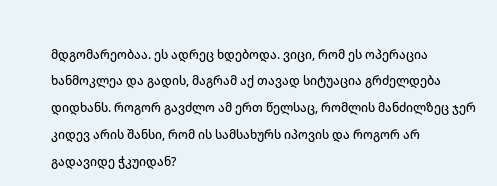მდგომარეობაა. ეს ადრეც ხდებოდა. ვიცი, რომ ეს ოპერაცია ხანმოკლეა და გადის, მაგრამ აქ თავად სიტუაცია გრძელდება დიდხანს. როგორ გავძლო ამ ერთ წელსაც, რომლის მანძილზეც ჯერ კიდევ არის შანსი, რომ ის სამსახურს იპოვის და როგორ არ გადავიდე ჭკუიდან?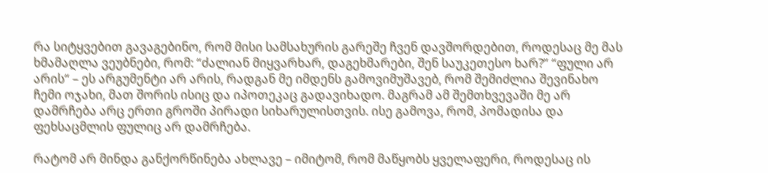რა სიტყვებით გავაგებინო, რომ მისი სამსახურის გარეშე ჩვენ დავშორდებით, როდესაც მე მას ხმამაღლა ვეუბნები, რომ: “ძალიან მიყვარხარ, დაგეხმარები, შენ საუკეთესო ხარ?” “ფული არ არის“ – ეს არგუმენტი არ არის, რადგან მე იმდენს გამოვიმუშავებ, რომ შემიძლია შევინახო ჩემი ოჯახი, მათ შორის ისიც და იპოთეკაც გადავიხადო. მაგრამ ამ შემთხვევაში მე არ დამრჩება არც ერთი გროში პირადი სიხარულისთვის. ისე გამოვა, რომ, პომადისა და ფეხსაცმლის ფულიც არ დამრჩება.

რატომ არ მინდა განქორწინება ახლავე – იმიტომ, რომ მაწყობს ყველაფერი, როდესაც ის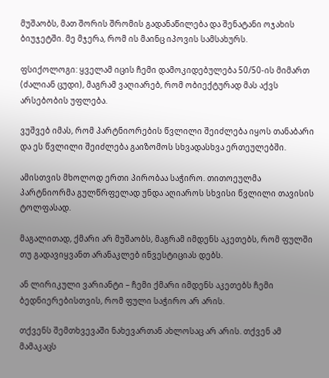მუშაობს, მათ შორის შრომის გადანაწილება და შენატანი ოჯახის ბიუჯეტში. მე მჯერა, რომ ის მაინც იპოვის სამსახურს.

ფსიქოლოგი: ყველამ იცის ჩემი დამოკიდებულება 50/50-ის მიმართ (ძალიან ცუდი), მაგრამ ვაღიარებ, რომ ობიექტურად მას აქვს არსებობის უფლება.

ვუშვებ იმას, რომ პარტნიორების წვლილი შეიძლება იყოს თანაბარი და ეს წვლილი შეიძლება გაიზომოს სხვადასხვა ერთეულებში.

ამისთვის მხოლოდ ერთი პირობაა საჭირო. თითოეულმა პარტნიორმა გულწრფელად უნდა აღიაროს სხვისი წვლილი თავისის ტოლფასად.

მაგალითად, ქმარი არ მუშაობს, მაგრამ იმდენს აკეთებს, რომ ფულში თუ გადავიყვანთ არანაკლებ ინვესტიციას დებს.

ან ლირიკული ვარიანტი – ჩემი ქმარი იმდენს აკეთებს ჩემი ბედნიერებისთვის, რომ ფული საჭირო არ არის.

თქვენს შემთხვევაში ნახევართან ახლოსაც არ არის. თქვენ ამ მამაკაცს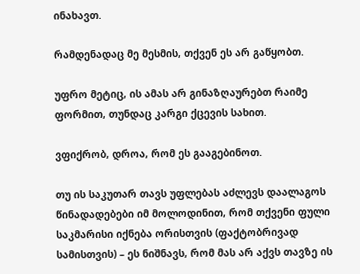ინახავთ.

რამდენადაც მე მესმის, თქვენ ეს არ გაწყობთ.

უფრო მეტიც, ის ამას არ გინაზღაურებთ რაიმე ფორმით, თუნდაც კარგი ქცევის სახით.

ვფიქრობ, დროა, რომ ეს გააგებინოთ.

თუ ის საკუთარ თავს უფლებას აძლევს დაალაგოს წინადადებები იმ მოლოდინით, რომ თქვენი ფული საკმარისი იქნება ორისთვის (ფაქტობრივად სამისთვის) – ეს ნიშნავს, რომ მას არ აქვს თავზე ის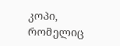კოპი, რომელიც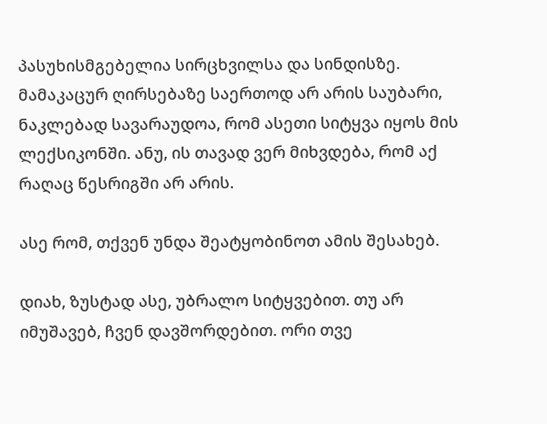პასუხისმგებელია სირცხვილსა და სინდისზე. მამაკაცურ ღირსებაზე საერთოდ არ არის საუბარი, ნაკლებად სავარაუდოა, რომ ასეთი სიტყვა იყოს მის ლექსიკონში. ანუ, ის თავად ვერ მიხვდება, რომ აქ რაღაც წესრიგში არ არის.

ასე რომ, თქვენ უნდა შეატყობინოთ ამის შესახებ.

დიახ, ზუსტად ასე, უბრალო სიტყვებით. თუ არ იმუშავებ, ჩვენ დავშორდებით. ორი თვე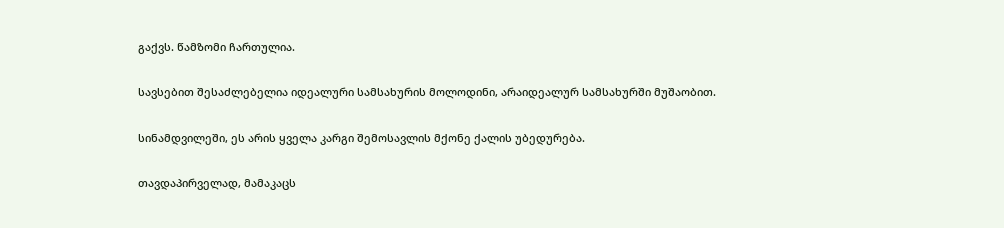გაქვს. წამზომი ჩართულია.

სავსებით შესაძლებელია იდეალური სამსახურის მოლოდინი, არაიდეალურ სამსახურში მუშაობით.

სინამდვილეში, ეს არის ყველა კარგი შემოსავლის მქონე ქალის უბედურება.

თავდაპირველად, მამაკაცს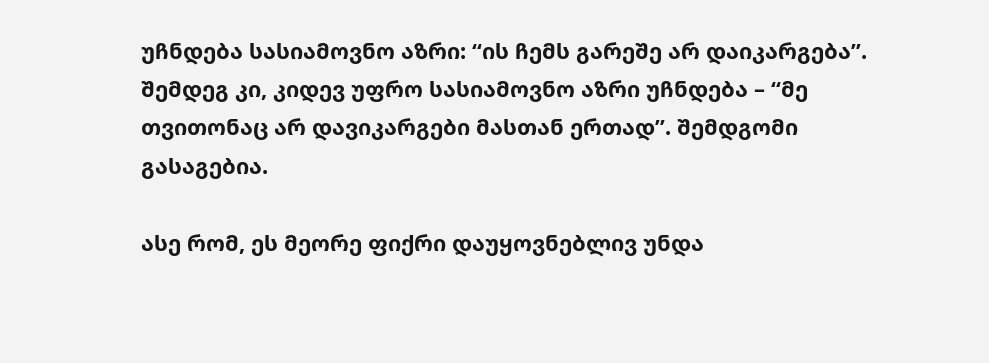უჩნდება სასიამოვნო აზრი: “ის ჩემს გარეშე არ დაიკარგება”. შემდეგ კი, კიდევ უფრო სასიამოვნო აზრი უჩნდება – “მე თვითონაც არ დავიკარგები მასთან ერთად”. შემდგომი გასაგებია.

ასე რომ, ეს მეორე ფიქრი დაუყოვნებლივ უნდა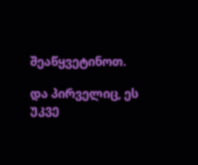შეაწყვეტინოთ.

და პირველიც, ეს უკვე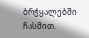ბრჭყალებში ჩასმით.